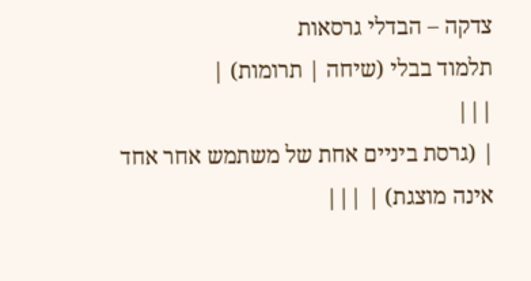צדקה – הבדלי גרסאות
תלמוד בבלי (שיחה | תרומות) |
|||
| (גרסת ביניים אחת של משתמש אחר אחד אינה מוצגת) | |||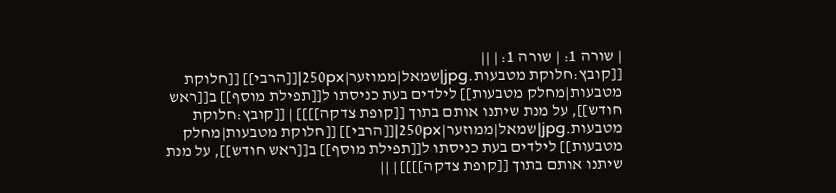| שורה 1: | שורה 1: | ||
[[קובץ:חלוקת מטבעות.jpg|שמאל|ממוזער|250px|[[הרבי]] [[חלוקת מטבעות|מחלק מטבעות]] לילדים בעת כניסתו ל[[תפילת מוסף]] ב[[ראש חודש]], על מנת שיתנו אותם בתוך [[קופת צדקה]]]] | [[קובץ:חלוקת מטבעות.jpg|שמאל|ממוזער|250px|[[הרבי]] [[חלוקת מטבעות|מחלק מטבעות]] לילדים בעת כניסתו ל[[תפילת מוסף]] ב[[ראש חודש]], על מנת שיתנו אותם בתוך [[קופת צדקה]]]] | ||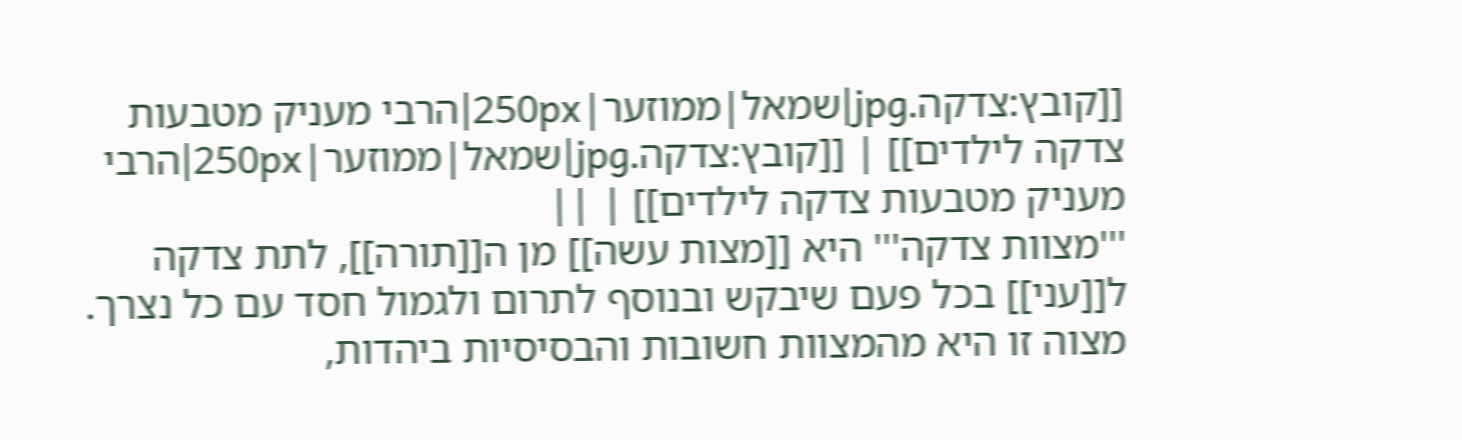[[קובץ:צדקה.jpg|שמאל|ממוזער|250px|הרבי מעניק מטבעות צדקה לילדים]] | [[קובץ:צדקה.jpg|שמאל|ממוזער|250px|הרבי מעניק מטבעות צדקה לילדים]] | ||
'''מצוות צדקה''' היא [[מצות עשה]] מן ה[[תורה]], לתת צדקה ל[[עני]] בכל פעם שיבקש ובנוסף לתרום ולגמול חסד עם כל נצרך. מצוה זו היא מהמצוות חשובות והבסיסיות ביהדות,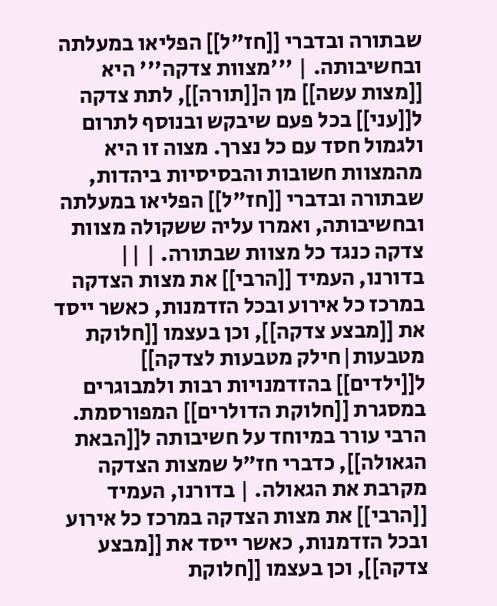שבתורה ובדברי [[חז"ל]] הפליאו במעלתה ובחשיבותה. | '''מצוות צדקה''' היא [[מצות עשה]] מן ה[[תורה]], לתת צדקה ל[[עני]] בכל פעם שיבקש ובנוסף לתרום ולגמול חסד עם כל נצרך. מצוה זו היא מהמצוות חשובות והבסיסיות ביהדות, שבתורה ובדברי [[חז"ל]] הפליאו במעלתה ובחשיבותה, ואמרו עליה ששקולה מצוות צדקה כנגד כל מצוות שבתורה. | ||
בדורנו, העמיד [[הרבי]] את מצות הצדקה במרכז כל אירוע ובכל הזדמנות, כאשר ייסד את [[מבצע צדקה]], וכן בעצמו [[חלוקת מטבעות|חילק מטבעות לצדקה]] ל[[ילדים]] בהזדמנויות רבות ולמבוגרים במסגרת [[חלוקת הדולרים]] המפורסמת. הרבי עורר במיוחד על חשיבותה ל[[הבאת הגאולה]], כדברי חז"ל שמצות הצדקה מקרבת את הגאולה. | בדורנו, העמיד [[הרבי]] את מצות הצדקה במרכז כל אירוע ובכל הזדמנות, כאשר ייסד את [[מבצע צדקה]], וכן בעצמו [[חלוקת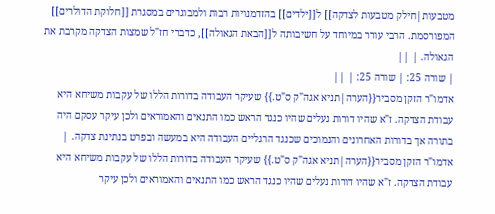מטבעות|חילק מטבעות לצדקה]] ל[[ילדים]] בהזדמנויות רבות ולמבוגרים במסגרת [[חלוקת הדולרים]] המפורסמת. הרבי עורר במיוחד על חשיבותה ל[[הבאת הגאולה]], כדברי חז"ל שמצות הצדקה מקרבת את הגאולה. | ||
| שורה 25: | שורה 25: | ||
אדמו"ר הזקן מסביר{{הערה|תניא אגה"ק ס"ט.}} שעיקר העבודה בדורות הללו של עקבות משיחא היא עבודת הצדקה. ז"א שהיו דורות נעלים שהיו כנגד הראש כמו התנאים והאמוראים ולכן עיקר עסקם היה בתורה אך בדורות האחרונים והנמוכים שכנגד הרגליים העבודה היא במעשה ובפרט בנתינת צדקה. | אדמו"ר הזקן מסביר{{הערה|תניא אגה"ק ס"ט.}} שעיקר העבודה בדורות הללו של עקבות משיחא היא עבודת הצדקה. ז"א שהיו דורות נעלים שהיו כנגד הראש כמו התנאים והאמוראים ולכן עיקר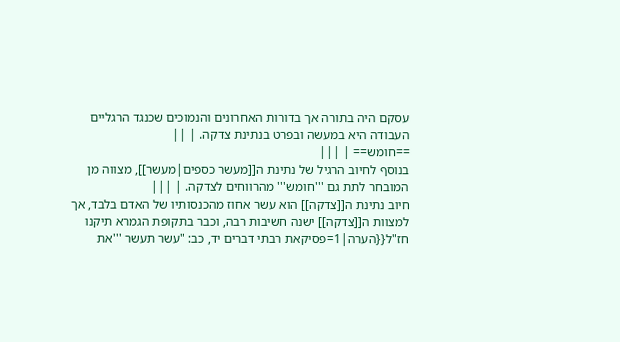עסקם היה בתורה אך בדורות האחרונים והנמוכים שכנגד הרגליים העבודה היא במעשה ובפרט בנתינת צדקה. | ||
==חומש== | |||
בנוסף לחיוב הרגיל של נתינת ה[[מעשר כספים|מעשר]], מצווה מן המובחר לתת גם '''חומש''' מהרווחים לצדקה. | |||
חיוב נתינת ה[[צדקה]] הוא עשר אחוז מהכנסותיו של האדם בלבד, אך למצוות ה[[צדקה]] ישנה חשיבות רבה, וכבר בתקופת הגמרא תיקנו חז"ל{{הערה|1=פסיקאת רבתי דברים יד, כב: "עשר תעשר '''את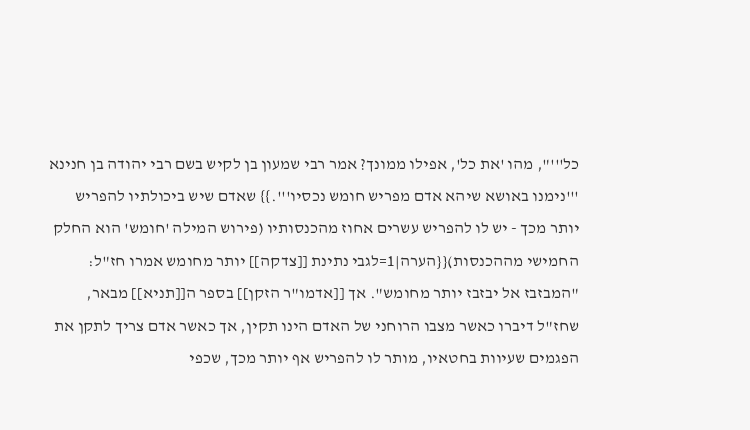כל'''", מהו 'את כל', אפילו ממונך? אמר רבי שמעון בן לקיש בשם רבי יהודה בן חנינא '''נימנו באושא שיהא אדם מפריש חומש נכסיו'''.}} שאדם שיש ביכולתיו להפריש יותר מכך - יש לו להפריש עשרים אחוז מהכנסותיו (פירוש המילה 'חומש' הוא החלק החמישי מההכנסות){{הערה|1=לגבי נתינת [[צדקה]] יותר מחומש אמרו חז"ל: "המבזבז אל יבזבז יותר מחומש". אך [[אדמו"ר הזקן]] בספר ה[[תניא]] מבאר, שחז"ל דיברו כאשר מצבו הרוחני של האדם הינו תקין, אך כאשר אדם צריך לתקן את הפגמים שעיוות בחטאיו, מותר לו להפריש אף יותר מכך, שכפי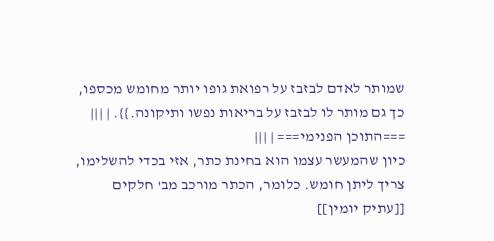שמותר לאדם לבזבז על רפואת גופו יותר מחומש מכספו, כך גם מותר לו לבזבז על בריאות נפשו ותיקונה.}}. | |||
===התוכן הפנימי=== | |||
כיון שהמעשר עצמו הוא בחינת כתר, אזי בכדי להשלימו, צריך ליתן חומש. כלומר, הכתר מורכב מב' חלקים [[עתיק יומין]]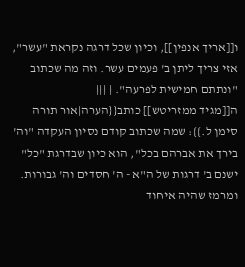ו[[אריך אנפין]], וכיון שכל דרגה נקראת "עשר", אזי צריך ליתן ב' פעמים עשר. וזה מה שכתוב "ונתתם חמישית לפרעה". | |||
ה[[מגיד ממזריטש]] כותב{{הערה|אור תורה סימן ל.}}: שמה שכתוב קודם נסיון העקדה "וה' בירך את אברהם בכל", הוא כיון שבדרגת "כל" ישנם ב' דרגות של ה"א - ה' חסדים וה' גבורות. ומרמז שהיה איחוד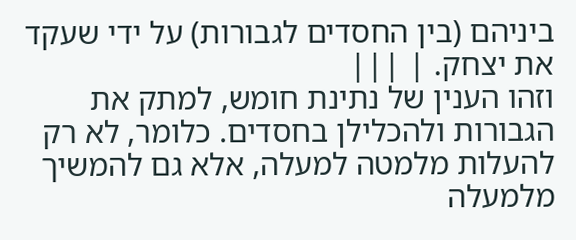ביניהם (בין החסדים לגבורות) על ידי שעקד את יצחק. | |||
וזהו הענין של נתינת חומש, למתק את הגבורות ולהכלילן בחסדים. כלומר, לא רק להעלות מלמטה למעלה, אלא גם להמשיך מלמעלה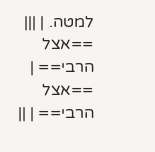למטה. | |||
==אצל הרבי== | ==אצל הרבי== | ||